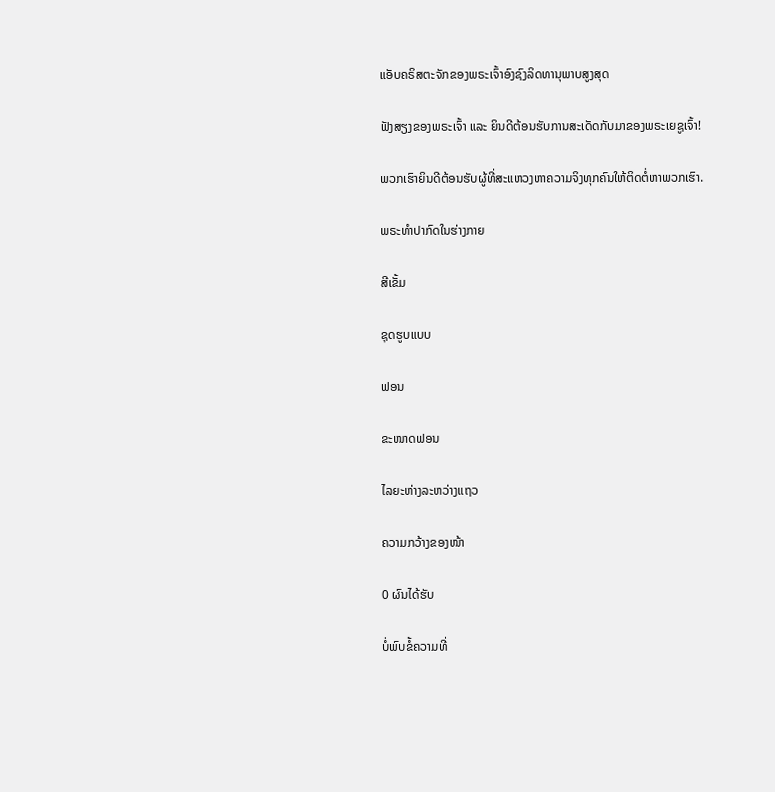ແອັບຄຣິສຕະຈັກຂອງພຣະເຈົ້າອົງຊົງລິດທານຸພາບສູງສຸດ

ຟັງສຽງຂອງພຣະເຈົ້າ ແລະ ຍິນດີຕ້ອນຮັບການສະເດັດກັບມາຂອງພຣະເຍຊູເຈົ້າ!

ພວກເຮົາຍິນດີຕ້ອນຮັບຜູ້ທີ່ສະແຫວງຫາຄວາມຈິງທຸກຄົນໃຫ້ຕິດຕໍ່ຫາພວກເຮົາ.

ພຣະທໍາປາກົດໃນຮ່າງກາຍ

ສີເຂັ້ມ

ຊຸດຮູບແບບ

ຟອນ

ຂະໜາດຟອນ

ໄລຍະຫ່າງລະຫວ່າງແຖວ

ຄວາມກວ້າງຂອງໜ້າ

0 ຜົນໄດ້ຮັບ

ບໍ່ພົບຂໍ້ຄວາມທີ່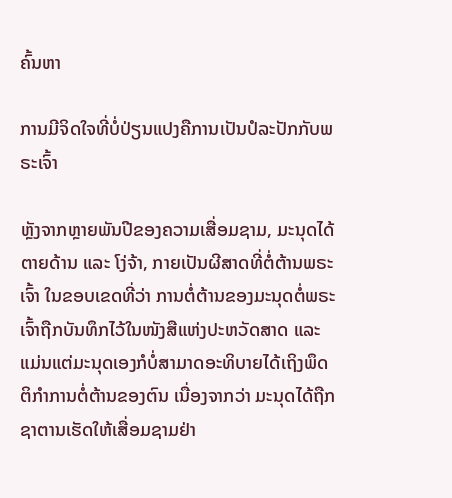ຄົ້ນຫາ

ການມີຈິດໃຈທີ່ບໍ່ປ່ຽນແປງຄືການເປັນປໍລະປັກກັບພຣະເຈົ້າ

ຫຼັງຈາກຫຼາຍພັນປີຂອງຄວາມເສື່ອມຊາມ, ມະນຸດໄດ້ຕາຍດ້ານ ແລະ ໂງ່ຈ້າ, ກາຍເປັນຜີສາດທີ່ຕໍ່ຕ້ານພຣະເຈົ້າ ໃນຂອບເຂດທີ່ວ່າ ການຕໍ່ຕ້ານຂອງມະນຸດຕໍ່ພຣະເຈົ້າຖືກບັນທຶກໄວ້ໃນໜັງສືແຫ່ງປະຫວັດສາດ ແລະ ແມ່ນແຕ່ມະນຸດເອງກໍບໍ່ສາມາດອະທິບາຍໄດ້ເຖິງພຶດຕິກໍາການຕໍ່ຕ້ານຂອງຕົນ ເນື່ອງຈາກວ່າ ມະນຸດໄດ້ຖືກຊາຕານເຮັດໃຫ້ເສື່ອມຊາມຢ່າ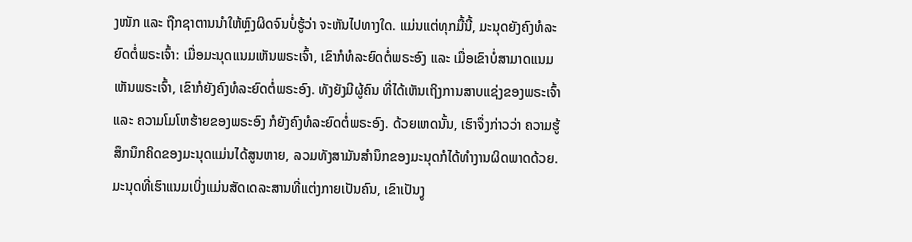ງໜັກ ແລະ ຖືກຊາຕານນໍາໃຫ້ຫຼົງຜິດຈົນບໍ່ຮູ້ວ່າ ຈະຫັນໄປທາງໃດ. ແມ່ນແຕ່ທຸກມື້ນີ້, ມະນຸດຍັງຄົງທໍລະຍົດຕໍ່ພຣະເຈົ້າ: ເມື່ອມະນຸດແນມເຫັນພຣະເຈົ້າ, ເຂົາກໍທໍລະຍົດຕໍ່ພຣະອົງ ແລະ ເມື່ອເຂົາບໍ່ສາມາດແນມເຫັນພຣະເຈົ້າ, ເຂົາກໍຍັງຄົງທໍລະຍົດຕໍ່ພຣະອົງ. ທັງຍັງມີຜູ້ຄົນ ທີ່ໄດ້ເຫັນເຖິງການສາບແຊ່ງຂອງພຣະເຈົ້າ ແລະ ຄວາມໂມໂຫຮ້າຍຂອງພຣະອົງ ກໍຍັງຄົງທໍລະຍົດຕໍ່ພຣະອົງ. ດ້ວຍເຫດນັ້ນ, ເຮົາຈຶ່ງກ່າວວ່າ ຄວາມຮູ້ສຶກນຶກຄິດຂອງມະນຸດແມ່ນໄດ້ສູນຫາຍ, ລວມທັງສາມັນສໍານຶກຂອງມະນຸດກໍໄດ້ທຳງານຜິດພາດດ້ວຍ. ມະນຸດທີ່ເຮົາແນມເບິ່ງແມ່ນສັດເດລະສານທີ່ແຕ່ງກາຍເປັນຄົນ, ເຂົາເປັນງູ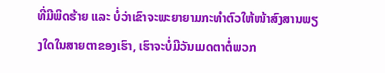ທີ່ມີພິດຮ້າຍ ແລະ ບໍ່ວ່າເຂົາຈະພະຍາຍາມກະທໍາຕົວໃຫ້ໜ້າສົງສານພຽງໃດໃນສາຍຕາຂອງເຮົາ, ເຮົາຈະບໍ່ມີວັນເມດຕາຕໍ່ພວກ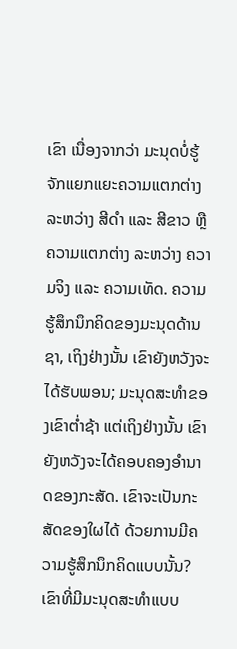ເຂົາ ເນື່ອງຈາກວ່າ ມະນຸດບໍ່ຮູ້ຈັກແຍກແຍະຄວາມແຕກຕ່າງ ລະຫວ່າງ ສີດໍາ ແລະ ສີຂາວ ຫຼື ຄວາມແຕກຕ່າງ ລະຫວ່າງ ຄວາມຈິງ ແລະ ຄວາມເທັດ. ຄວາມຮູ້ສຶກນຶກຄິດຂອງມະນຸດດ້ານຊາ, ເຖິງຢ່າງນັ້ນ ເຂົາຍັງຫວັງຈະໄດ້ຮັບພອນ; ມະນຸດສະທໍາຂອງເຂົາຕໍ່າຊ້າ ແຕ່ເຖິງຢ່າງນັ້ນ ເຂົາຍັງຫວັງຈະໄດ້ຄອບຄອງອໍານາດຂອງກະສັດ. ເຂົາຈະເປັນກະສັດຂອງໃຜໄດ້ ດ້ວຍການມີຄວາມຮູ້ສຶກນຶກຄິດແບບນັ້ນ? ເຂົາທີ່ມີມະນຸດສະທໍາແບບ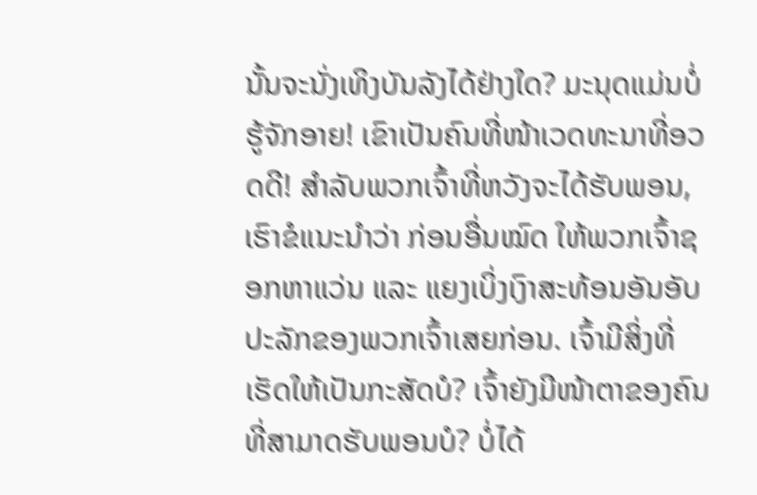ນັ້ນຈະນັ່ງເທິງບັນລັງໄດ້ຢ່າງໃດ? ມະນຸດແມ່ນບໍ່ຮູ້ຈັກອາຍ! ເຂົາເປັນຄົນທີ່ໜ້າເວດທະນາທີ່ອວດດີ! ສໍາລັບພວກເຈົ້າທີ່ຫວັງຈະໄດ້ຮັບພອນ, ເຮົາຂໍແນະນໍາວ່າ ກ່ອນອື່ນໝົດ ໃຫ້ພວກເຈົ້າຊອກຫາແວ່ນ ແລະ ແຍງເບິ່ງເງົາສະທ້ອນອັນອັບປະລັກຂອງພວກເຈົ້າເສຍກ່ອນ. ເຈົ້າມີສິ່ງທີ່ເຮັດໃຫ້ເປັນກະສັດບໍ? ເຈົ້າຍັງມີໜ້າຕາຂອງຄົນທີ່ສາມາດຮັບພອນບໍ? ບໍ່ໄດ້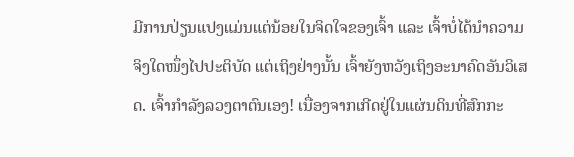ມີການປ່ຽນແປງແມ່ນແຕ່ນ້ອຍໃນຈິດໃຈຂອງເຈົ້າ ແລະ ເຈົ້າບໍ່ໄດ້ນໍາຄວາມຈິງໃດໜຶ່ງໄປປະຕິບັດ ແຕ່ເຖິງຢ່າງນັ້ນ ເຈົ້າຍັງຫວັງເຖິງອະນາຄົດອັນວິເສດ. ເຈົ້າກໍາລັງລວງຕາຕົນເອງ! ເນື່ອງຈາກເກີດຢູ່ໃນແຜ່ນດິນທີ່ສົກກະ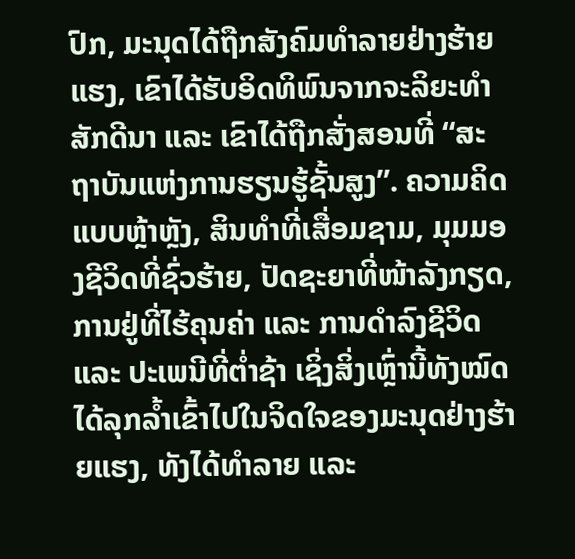ປົກ, ມະນຸດໄດ້ຖືກສັງຄົມທໍາລາຍຢ່າງຮ້າຍແຮງ, ເຂົາໄດ້ຮັບອິດທິພົນຈາກຈະລິຍະທໍາສັກດີນາ ແລະ ເຂົາໄດ້ຖືກສັ່ງສອນທີ່ “ສະຖາບັນແຫ່ງການຮຽນຮູ້ຊັ້ນສູງ”. ຄວາມຄິດແບບຫຼ້າຫຼັງ, ສິນທຳທີ່ເສື່ອມຊາມ, ມຸມມອງຊີວິດທີ່ຊົ່ວຮ້າຍ, ປັດຊະຍາທີ່ໜ້າລັງກຽດ, ການຢູ່ທີ່ໄຮ້ຄຸນຄ່າ ແລະ ການດໍາລົງຊີວິດ ແລະ ປະເພນີທີ່ຕໍ່າຊ້າ ເຊິ່ງສິ່ງເຫຼົ່ານີ້ທັງໝົດໄດ້ລຸກລໍ້າເຂົ້າໄປໃນຈິດໃຈຂອງມະນຸດຢ່າງຮ້າຍແຮງ, ທັງໄດ້ທໍາລາຍ ແລະ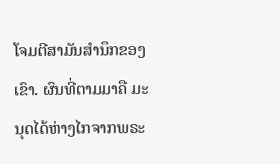ໂຈມຕີສາມັນສໍານຶກຂອງເຂົາ. ຜົນທີ່ຕາມມາຄື ມະນຸດໄດ້ຫ່າງໄກຈາກພຣະ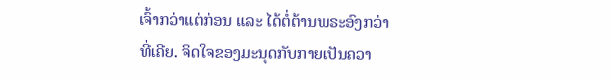ເຈົ້າກວ່າແຕ່ກ່ອນ ແລະ ໄດ້ຕໍ່ຕ້ານພຣະອົງກວ່າທີ່ເຄີຍ. ຈິດໃຈຂອງມະນຸດກັບກາຍເປັນຄວາ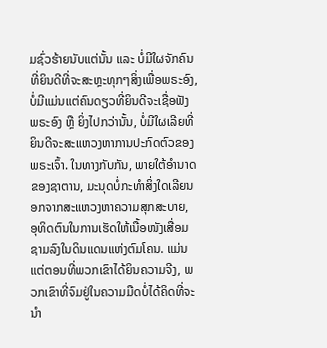ມຊົ່ວຮ້າຍນັບແຕ່ນັ້ນ ແລະ ບໍ່ມີໃຜຈັກຄົນທີ່ຍິນດີທີ່ຈະສະຫຼະທຸກໆສິ່ງເພື່ອພຣະອົງ, ບໍ່ມີແມ່ນແຕ່ຄົນດຽວທີ່ຍິນດີຈະເຊື່ອຟັງພຣະອົງ ຫຼື ຍິ່ງໄປກວ່ານັ້ນ, ບໍ່ມີໃຜເລີຍທີ່ຍິນດີຈະສະແຫວງຫາການປະກົດຕົວຂອງພຣະເຈົ້າ. ໃນທາງກັບກັນ, ພາຍໃຕ້ອໍານາດຂອງຊາຕານ, ມະນຸດບໍ່ກະທໍາສິ່ງໃດເລີຍນອກຈາກສະແຫວງຫາຄວາມສຸກສະບາຍ, ອຸທິດຕົນໃນການເຮັດໃຫ້ເນື້ອໜັງເສື່ອມຊາມລົງໃນດິນແດນແຫ່ງຕົມໂຄນ. ແມ່ນແຕ່ຕອນທີ່ພວກເຂົາໄດ້ຍິນຄວາມຈີງ, ພວກເຂົາທີ່ຈົມຢູ່ໃນຄວາມມືດບໍ່ໄດ້ຄິດທີ່ຈະນໍາ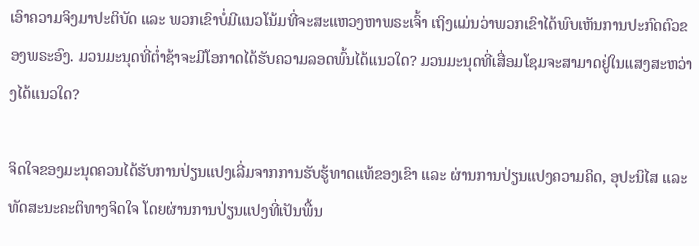ເອົາຄວາມຈິງມາປະຕິບັດ ແລະ ພວກເຂົາບໍ່ມີແນວໂນ້ມທີ່ຈະສະແຫວງຫາພຣະເຈົ້າ ເຖິງແມ່ນວ່າພວກເຂົາໄດ້ພົບເຫັນການປະກົດຕົວຂອງພຣະອົງ. ມວນມະນຸດທີ່ຕໍ່າຊ້າຈະມີໂອກາດໄດ້ຮັບຄວາມລອດພົ້ນໄດ້ແນວໃດ? ມວນມະນຸດທີ່ເສື່ອມໂຊມຈະສາມາດຢູ່ໃນແສງສະຫວ່າງໄດ້ແນວໃດ?

ຈິດໃຈຂອງມະນຸດຄວນໄດ້ຮັບການປ່ຽນແປງເລີ່ມຈາກການຮັບຮູ້ທາດແທ້ຂອງເຂົາ ແລະ ຜ່ານການປ່ຽນແປງຄວາມຄິດ, ອຸປະນິໄສ ແລະ ທັດສະນະຄະຕິທາງຈິດໃຈ ໂດຍຜ່ານການປ່ຽນແປງທີ່ເປັນພື້ນ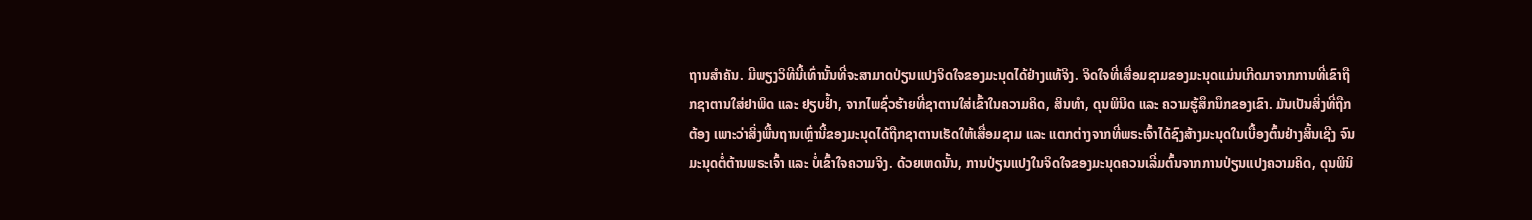ຖານສໍາຄັນ. ມີພຽງວິທີນີ້ເທົ່ານັ້ນທີ່ຈະສາມາດປ່ຽນແປງຈິດໃຈຂອງມະນຸດໄດ້ຢ່າງແທ້ຈິງ. ຈິດໃຈທີ່ເສື່ອມຊາມຂອງມະນຸດແມ່ນເກີດມາຈາກການທີ່ເຂົາຖືກຊາຕານໃສ່ຢາພິດ ແລະ ຢຽບຢໍ້າ, ຈາກໄພຊົ່ວຮ້າຍທີ່ຊາຕານໃສ່ເຂົ້າໃນຄວາມຄິດ, ສິນທໍາ, ດຸນພິນິດ ແລະ ຄວາມຮູ້ສຶກນຶກຂອງເຂົາ. ມັນເປັນສິ່ງທີ່ຖືກຕ້ອງ ເພາະວ່າສິ່ງພື້ນຖານເຫຼົ່ານີ້ຂອງມະນຸດໄດ້ຖືກຊາຕານເຮັດໃຫ້ເສື່ອມຊາມ ແລະ ແຕກຕ່າງຈາກທີ່ພຣະເຈົ້າໄດ້ຊົງສ້າງມະນຸດໃນເບື້ອງຕົ້ນຢ່າງສິ້ນເຊີງ ຈົນມະນຸດຕໍ່ຕ້ານພຣະເຈົ້າ ແລະ ບໍ່ເຂົ້າໃຈຄວາມຈິງ. ດ້ວຍເຫດນັ້ນ, ການປ່ຽນແປງໃນຈິດໃຈຂອງມະນຸດຄວນເລີ່ມຕົ້ນຈາກການປ່ຽນແປງຄວາມຄິດ, ດຸນພິນິ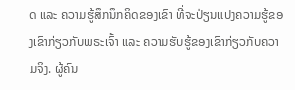ດ ແລະ ຄວາມຮູ້ສຶກນຶກຄິດຂອງເຂົາ ທີ່ຈະປ່ຽນແປງຄວາມຮູ້ຂອງເຂົາກ່ຽວກັບພຣະເຈົ້າ ແລະ ຄວາມຮັບຮູ້ຂອງເຂົາກ່ຽວກັບຄວາມຈິງ. ຜູ້ຄົນ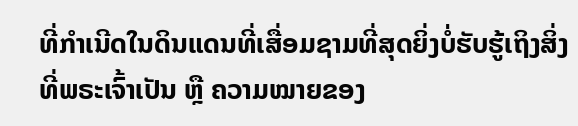ທີ່ກໍາເນີດໃນດິນແດນທີ່ເສື່ອມຊາມທີ່ສຸດຍິ່ງບໍ່ຮັບຮູ້ເຖິງສິ່ງທີ່ພຣະເຈົ້າເປັນ ຫຼື ຄວາມໝາຍຂອງ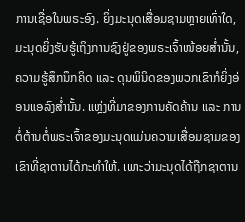ການເຊື່ອໃນພຣະອົງ. ຍິ່ງມະນຸດເສື່ອມຊາມຫຼາຍເທົ່າໃດ, ມະນຸດຍິ່ງຮັບຮູ້ເຖິງການຊົງຢູ່ຂອງພຣະເຈົ້າໜ້ອຍສໍ່ານັ້ນ, ຄວາມຮູ້ສຶກນຶກຄິດ ແລະ ດຸນພິນິດຂອງພວກເຂົາກໍຍິ່ງອ່ອນແອລົງສໍ່ານັ້ນ. ແຫຼ່ງທີ່ມາຂອງການຄັດຄ້ານ ແລະ ການຕໍ່ຕ້ານຕໍ່ພຣະເຈົ້າຂອງມະນຸດແມ່ນຄວາມເສື່ອມຊາມຂອງເຂົາທີ່ຊາຕານໄດ້ກະທໍາໃຫ້. ເພາະວ່າມະນຸດໄດ້ຖືກຊາຕານ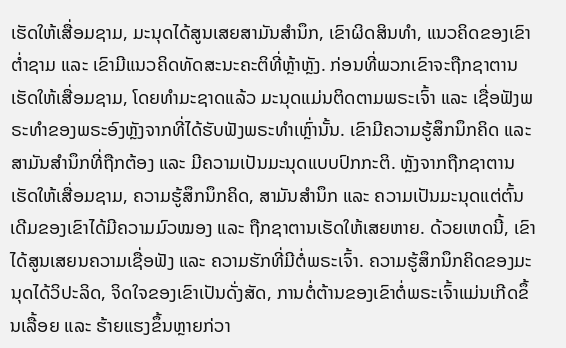ເຮັດໃຫ້ເສື່ອມຊາມ, ມະນຸດໄດ້ສູນເສຍສາມັນສໍານຶກ, ເຂົາຜິດສິນທໍາ, ແນວຄິດຂອງເຂົາຕໍ່າຊາມ ແລະ ເຂົາມີແນວຄິດທັດສະນະຄະຕິທີ່ຫຼ້າຫຼັງ. ກ່ອນທີ່ພວກເຂົາຈະຖືກຊາຕານເຮັດໃຫ້ເສື່ອມຊາມ, ໂດຍທໍາມະຊາດແລ້ວ ມະນຸດແມ່ນຕິດຕາມພຣະເຈົ້າ ແລະ ເຊື່ອຟັງພຣະທໍາຂອງພຣະອົງຫຼັງຈາກທີ່ໄດ້ຮັບຟັງພຣະທໍາເຫຼົ່ານັ້ນ. ເຂົາມີຄວາມຮູ້ສຶກນຶກຄິດ ແລະ ສາມັນສໍານຶກທີ່ຖືກຕ້ອງ ແລະ ມີຄວາມເປັນມະນຸດແບບປົກກະຕິ. ຫຼັງຈາກຖືກຊາຕານເຮັດໃຫ້ເສື່ອມຊາມ, ຄວາມຮູ້ສຶກນຶກຄິດ, ສາມັນສໍານຶກ ແລະ ຄວາມເປັນມະນຸດແຕ່ຕົ້ນເດີມຂອງເຂົາໄດ້ມີຄວາມມົວໝອງ ແລະ ຖືກຊາຕານເຮັດໃຫ້ເສຍຫາຍ. ດ້ວຍເຫດນີ້, ເຂົາໄດ້ສູນເສຍນຄວາມເຊື່ອຟັງ ແລະ ຄວາມຮັກທີ່ມີຕໍ່ພຣະເຈົ້າ. ຄວາມຮູ້ສຶກນຶກຄິດຂອງມະນຸດໄດ້ວິປະລິດ, ຈິດໃຈຂອງເຂົາເປັນດັ່ງສັດ, ການຕໍ່ຕ້ານຂອງເຂົາຕໍ່ພຣະເຈົ້າແມ່ນເກີດຂຶ້ນເລື້ອຍ ແລະ ຮ້າຍແຮງຂຶ້ນຫຼາຍກ່ວາ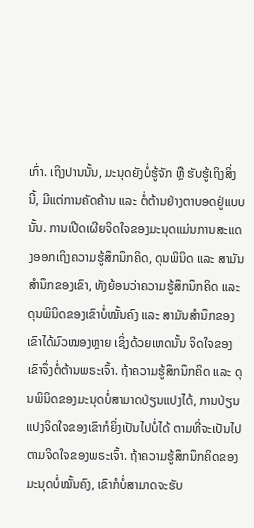ເກົ່າ. ເຖິງປານນັ້ນ, ມະນຸດຍັງບໍ່ຮູ້ຈັກ ຫຼື ຮັບຮູ້ເຖິງສິ່ງນີ້, ມີແຕ່ການຄັດຄ້ານ ແລະ ຕໍ່ຕ້ານຢ່າງຕາບອດຢູ່ແບບນັ້ນ. ການເປີດເຜີຍຈິດໃຈຂອງມະນຸດແມ່ນການສະແດງອອກເຖິງຄວາມຮູ້ສຶກນຶກຄິດ, ດຸນພິນິດ ແລະ ສາມັນສໍານຶກຂອງເຂົາ, ທັງຍ້ອນວ່າຄວາມຮູ້ສຶກນຶກຄິດ ແລະ ດຸນພິນິດຂອງເຂົາບໍ່ໝັ້ນຄົງ ແລະ ສາມັນສໍານຶກຂອງເຂົາໄດ້ມົວໝອງຫຼາຍ ເຊິ່ງດ້ວຍເຫດນັ້ນ ຈິດໃຈຂອງເຂົາຈຶ່ງຕໍ່ຕ້ານພຣະເຈົ້າ. ຖ້າຄວາມຮູ້ສຶກນຶກຄິດ ແລະ ດຸນພິນິດຂອງມະນຸດບໍ່ສາມາດປ່ຽນແປງໄດ້, ການປ່ຽນແປງຈິດໃຈຂອງເຂົາກໍຍິ່ງເປັນໄປບໍ່ໄດ້ ຕາມທີ່ຈະເປັນໄປຕາມຈິດໃຈຂອງພຣະເຈົ້າ. ຖ້າຄວາມຮູ້ສຶກນຶກຄິດຂອງມະນຸດບໍ່ໝັ້ນຄົງ, ເຂົາກໍບໍ່ສາມາດຈະຮັບ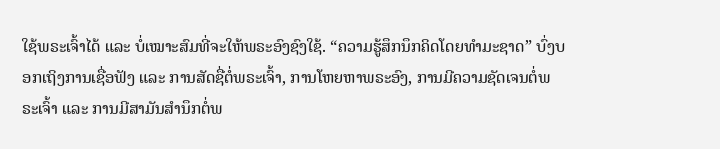ໃຊ້ພຣະເຈົ້າໄດ້ ແລະ ບໍ່ເໝາະສົມທີ່ຈະໃຫ້ພຣະອົງຊົງໃຊ້. “ຄວາມຮູ້ສຶກນຶກຄິດໂດຍທໍາມະຊາດ” ບົ່ງບອກເຖິງການເຊື່ອຟັງ ແລະ ການສັດຊື່ຕໍ່ພຣະເຈົ້າ, ການໂຫຍຫາພຣະອົງ, ການມີຄວາມຊັດເຈນຕໍ່ພຣະເຈົ້າ ແລະ ການມີສາມັນສໍານຶກຕໍ່ພ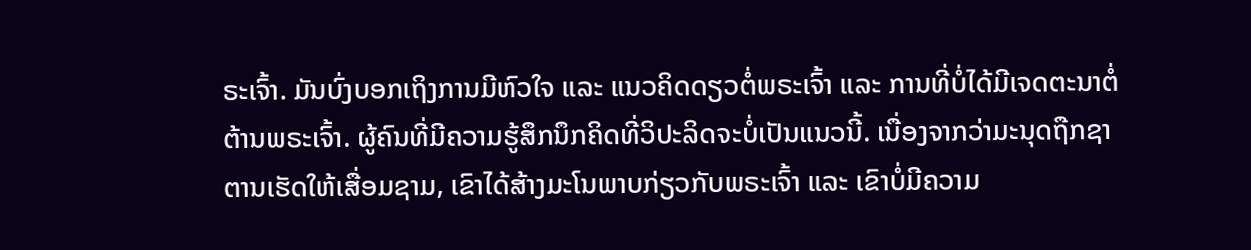ຣະເຈົ້າ. ມັນບົ່ງບອກເຖິງການມີຫົວໃຈ ແລະ ແນວຄິດດຽວຕໍ່ພຣະເຈົ້າ ແລະ ການທີ່ບໍ່ໄດ້ມີເຈດຕະນາຕໍ່ຕ້ານພຣະເຈົ້າ. ຜູ້ຄົນທີ່ມີຄວາມຮູ້ສຶກນຶກຄິດທີ່ວິປະລິດຈະບໍ່ເປັນແນວນີ້. ເນື່ອງຈາກວ່າມະນຸດຖືກຊາຕານເຮັດໃຫ້ເສື່ອມຊາມ, ເຂົາໄດ້ສ້າງມະໂນພາບກ່ຽວກັບພຣະເຈົ້າ ແລະ ເຂົາບໍ່ມີຄວາມ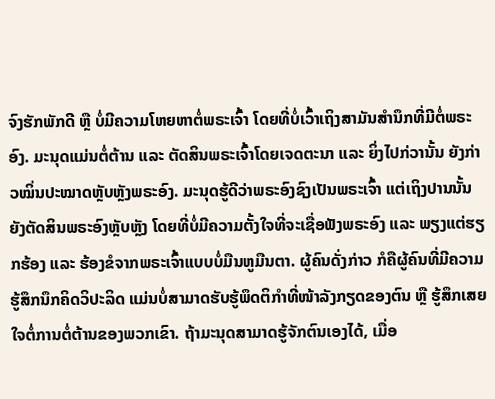ຈົງຮັກພັກດີ ຫຼື ບໍ່ມີຄວາມໂຫຍຫາຕໍ່ພຣະເຈົ້າ ໂດຍທີ່ບໍ່ເວົ້າເຖິງສາມັນສໍານຶກທີ່ມີຕໍ່ພຣະອົງ. ມະນຸດແມ່ນຕໍ່ຕ້ານ ແລະ ຕັດສິນພຣະເຈົ້າໂດຍເຈດຕະນາ ແລະ ຍິ່ງໄປກ່ວານັ້ນ ຍັງກ່າວໝິ່ນປະໝາດຫຼັບຫຼັງພຣະອົງ. ມະນຸດຮູ້ດີວ່າພຣະອົງຊົງເປັນພຣະເຈົ້າ ແຕ່ເຖິງປານນັ້ນ ຍັງຕັດສິນພຣະອົງຫຼັບຫຼັງ ໂດຍທີ່ບໍ່ມີຄວາມຕັ້ງໃຈທີ່ຈະເຊື່ອຟັງພຣະອົງ ແລະ ພຽງແຕ່ຮຽກຮ້ອງ ແລະ ຮ້ອງຂໍຈາກພຣະເຈົ້າແບບບໍ່ມືນຫູມືນຕາ. ຜູ້ຄົນດັ່ງກ່າວ ກໍຄືຜູ້ຄົນທີ່ມີຄວາມຮູ້ສຶກນຶກຄິດວິປະລິດ ແມ່ນບໍ່ສາມາດຮັບຮູ້ພຶດຕິກໍາທີ່ໜ້າລັງກຽດຂອງຕົນ ຫຼື ຮູ້ສຶກເສຍໃຈຕໍ່ການຕໍ່ຕ້ານຂອງພວກເຂົາ. ຖ້າມະນຸດສາມາດຮູ້ຈັກຕົນເອງໄດ້, ເມື່ອ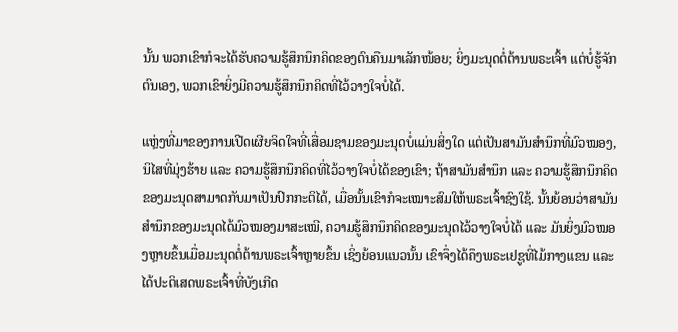ນັ້ນ ພວກເຂົາກໍຈະໄດ້ຮັບຄວາມຮູ້ສຶກນຶກຄິດຂອງຕົນຄືນມາເລັກໜ້ອຍ; ຍິ່ງມະນຸດຕໍ່ຕ້ານພຣະເຈົ້າ ແຕ່ບໍ່ຮູ້ຈັກຕົນເອງ, ພວກເຂົາຍິ່ງມີຄວາມຮູ້ສຶກນຶກຄິດທີ່ໄວ້ວາງໃຈບໍ່ໄດ້.

ແຫຼ່ງທີ່ມາຂອງການເປີດເຜີຍຈິດໃຈທີ່ເສື່ອມຊາມຂອງມະນຸດບໍ່ແມ່ນສິ່ງໃດ ແຕ່ເປັນສາມັນສໍານຶກທີ່ມົວໝອງ, ນິໄສທີ່ມຸ່ງຮ້າຍ ແລະ ຄວາມຮູ້ສຶກນຶກຄິດທີ່ໄວ້ວາງໃຈບໍ່ໄດ້ຂອງເຂົາ; ຖ້າສາມັນສໍານຶກ ແລະ ຄວາມຮູ້ສຶກນຶກຄິດຂອງມະນຸດສາມາດກັບມາເປັນປົກກະຕິໄດ້, ເມື່ອນັ້ນເຂົາກໍຈະເໝາະສົມໃຫ້ພຣະເຈົ້າຊົງໃຊ້. ນັ້ນຍ້ອນວ່າສາມັນສໍານຶກຂອງມະນຸດໄດ້ມົວໝອງມາສະເໝີ, ຄວາມຮູ້ສຶກນຶກຄິດຂອງມະນຸດໄວ້ວາງໃຈບໍ່ໄດ້ ແລະ ມັນຍິ່ງມົວໝອງຫຼາຍຂຶ້ນເມື່ອມະນຸດຕໍ່ຕ້ານພຣະເຈົ້າຫຼາຍຂຶ້ນ ເຊິ່ງຍ້ອນແນວນັ້ນ ເຂົາຈຶ່ງໄດ້ຄຶງພຣະເຢຊູທີ່ໄມ້ກາງແຂນ ແລະ ໄດ້ປະຕິເສດພຣະເຈົ້າທີ່ບັງເກີດ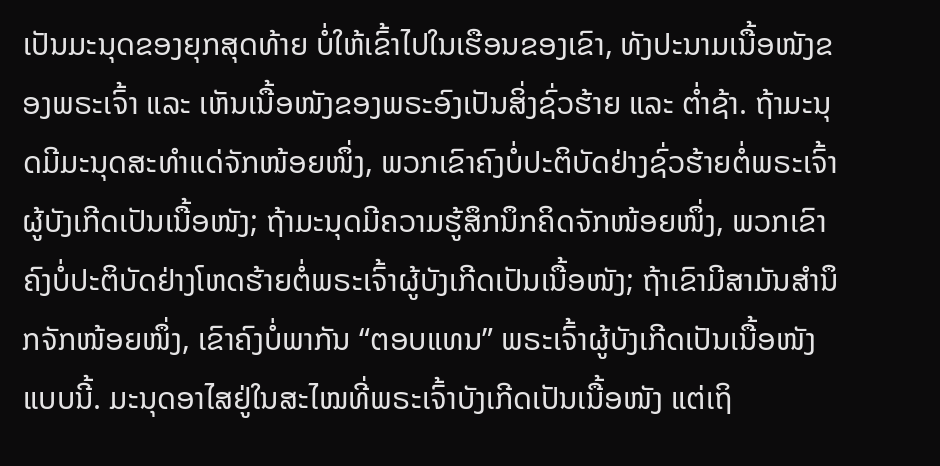ເປັນມະນຸດຂອງຍຸກສຸດທ້າຍ ບໍ່ໃຫ້ເຂົ້າໄປໃນເຮືອນຂອງເຂົາ, ທັງປະນາມເນື້ອໜັງຂອງພຣະເຈົ້າ ແລະ ເຫັນເນື້ອໜັງຂອງພຣະອົງເປັນສິ່ງຊົ່ວຮ້າຍ ແລະ ຕໍ່າຊ້າ. ຖ້າມະນຸດມີມະນຸດສະທໍາແດ່ຈັກໜ້ອຍໜຶ່ງ, ພວກເຂົາຄົງບໍ່ປະຕິບັດຢ່າງຊົ່ວຮ້າຍຕໍ່ພຣະເຈົ້າຜູ້ບັງເກີດເປັນເນື້ອໜັງ; ຖ້າມະນຸດມີຄວາມຮູ້ສຶກນຶກຄິດຈັກໜ້ອຍໜຶ່ງ, ພວກເຂົາຄົງບໍ່ປະຕິບັດຢ່າງໂຫດຮ້າຍຕໍ່ພຣະເຈົ້າຜູ້ບັງເກີດເປັນເນື້ອໜັງ; ຖ້າເຂົາມີສາມັນສໍານຶກຈັກໜ້ອຍໜຶ່ງ, ເຂົາຄົງບໍ່ພາກັນ “ຕອບແທນ” ພຣະເຈົ້າຜູ້ບັງເກີດເປັນເນື້ອໜັງແບບນີ້. ມະນຸດອາໄສຢູ່ໃນສະໄໝທີ່ພຣະເຈົ້າບັງເກີດເປັນເນື້ອໜັງ ແຕ່ເຖິ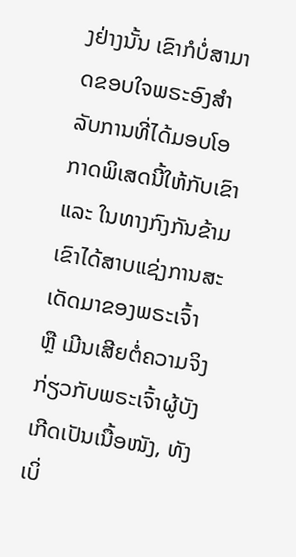ງຢ່າງນັ້ນ ເຂົາກໍບໍ່ສາມາດຂອບໃຈພຣະອົງສໍາລັບການທີ່ໄດ້ມອບໂອກາດພິເສດນີ້ໃຫ້ກັບເຂົາ ແລະ ໃນທາງກົງກັນຂ້າມ ເຂົາໄດ້ສາບແຊ່ງການສະເດັດມາຂອງພຣະເຈົ້າ ຫຼື ເມີນເສີຍຕໍ່ຄວາມຈິງກ່ຽວກັບພຣະເຈົ້າຜູ້ບັງເກີດເປັນເນື້ອໜັງ, ທັງເບິ່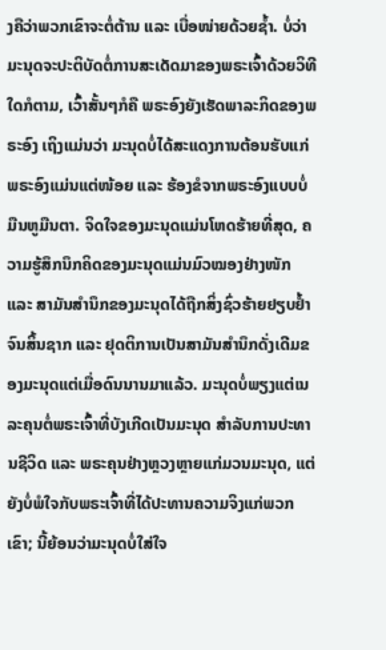ງຄືວ່າພວກເຂົາຈະຕໍ່ຕ້ານ ແລະ ເບື່ອໜ່າຍດ້ວຍຊໍ້າ. ບໍ່ວ່າມະນຸດຈະປະຕິບັດຕໍ່ການສະເດັດມາຂອງພຣະເຈົ້າດ້ວຍວິທີໃດກໍຕາມ, ເວົ້າສັ້ນໆກໍຄື ພຣະອົງຍັງເຮັດພາລະກິດຂອງພຣະອົງ ເຖິງແມ່ນວ່າ ມະນຸດບໍ່ໄດ້ສະແດງການຕ້ອນຮັບແກ່ພຣະອົງແມ່ນແຕ່ໜ້ອຍ ແລະ ຮ້ອງຂໍຈາກພຣະອົງແບບບໍ່ມືນຫູມືນຕາ. ຈິດໃຈຂອງມະນຸດແມ່ນໂຫດຮ້າຍທີ່ສຸດ, ຄວາມຮູ້ສຶກນຶກຄິດຂອງມະນຸດແມ່ນມົວໝອງຢ່າງໜັກ ແລະ ສາມັນສໍານຶກຂອງມະນຸດໄດ້ຖືກສິ່ງຊົ່ວຮ້າຍຢຽບຢໍ້າຈົນສິ້ນຊາກ ແລະ ຢຸດຕິການເປັນສາມັນສໍານຶກດັ່ງເດີມຂອງມະນຸດແຕ່ເມື່ອດົນນານມາແລ້ວ. ມະນຸດບໍ່ພຽງແຕ່ເນລະຄຸນຕໍ່ພຣະເຈົ້າທີ່ບັງເກີດເປັນມະນຸດ ສໍາລັບການປະທານຊີວິດ ແລະ ພຣະຄຸນຢ່າງຫຼວງຫຼາຍແກ່ມວນມະນຸດ, ແຕ່ຍັງບໍ່ພໍໃຈກັບພຣະເຈົ້າທີ່ໄດ້ປະທານຄວາມຈິງແກ່ພວກເຂົາ; ນີ້ຍ້ອນວ່າມະນຸດບໍ່ໃສ່ໃຈ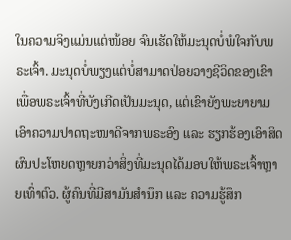ໃນຄວາມຈິງແມ່ນແຕ່ໜ້ອຍ ຈົນເຮັດໃຫ້ມະນຸດບໍ່ພໍໃຈກັບພຣະເຈົ້າ. ມະນຸດບໍ່ພຽງແຕ່ບໍ່ສາມາດປ່ອຍວາງຊີວິດຂອງເຂົາເພື່ອພຣະເຈົ້າທີ່ບັງເກີດເປັນມະນຸດ, ແຕ່ເຂົາຍັງພະຍາຍາມເອົາຄວາມປາດຖະໜາດີຈາກພຣະອົງ ແລະ ຮຽກຮ້ອງເອົາສິດຜົນປະໂຫຍດຫຼາຍກວ່າສິ່ງທີ່ມະນຸດໄດ້ມອບໃຫ້ພຣະເຈົ້າຫຼາຍເທົ່າຕົວ. ຜູ້ຄົນທີ່ມີສາມັນສໍານຶກ ແລະ ຄວາມຮູ້ສຶກ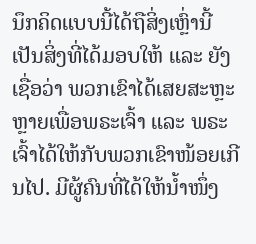ນຶກຄິດແບບນີ້ໄດ້ຖືສິ່ງເຫຼົ່ານີ້ເປັນສິ່ງທີ່ໄດ້ມອບໃຫ້ ແລະ ຍັງເຊື່ອວ່າ ພວກເຂົາໄດ້ເສຍສະຫຼະຫຼາຍເພື່ອພຣະເຈົ້າ ແລະ ພຣະເຈົ້າໄດ້ໃຫ້ກັບພວກເຂົາໜ້ອຍເກີນໄປ. ມີຜູ້ຄົນທີ່ໄດ້ໃຫ້ນໍ້າໜຶ່ງ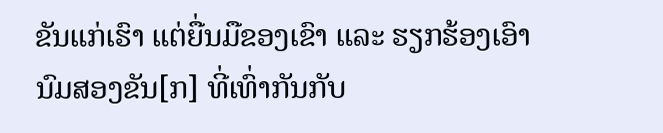ຂັນແກ່ເຮົາ ແຕ່ຍື່ນມືຂອງເຂົາ ແລະ ຮຽກຮ້ອງເອົານົມສອງຂັນ[ກ] ທີ່ເທົ່າກັນກັບ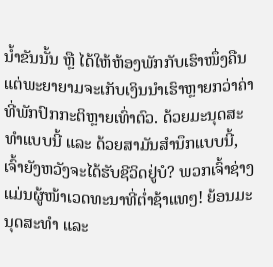ນໍ້າຂັນນັ້ນ ຫຼື ໄດ້ໃຫ້ຫ້ອງພັກກັບເຮົາໜຶ່ງຄືນ ແຕ່ພະຍາຍາມຈະເກັບເງິນນໍາເຮົາຫຼາຍກວ່າຄ່າທີ່ພັກປົກກະຕິຫຼາຍເທົ່າຕົວ. ດ້ວຍມະນຸດສະທໍາແບບນີ້ ແລະ ດ້ວຍສາມັນສໍານຶກແບບນີ້, ເຈົ້າຍັງຫວັງຈະໄດ້ຮັບຊີວິດຢູ່ບໍ? ພວກເຈົ້າຊ່າງແມ່ນຜູ້ໜ້າເວດທະນາທີ່ຕໍ່າຊ້າແທໆ! ຍ້ອນມະນຸດສະທໍາ ແລະ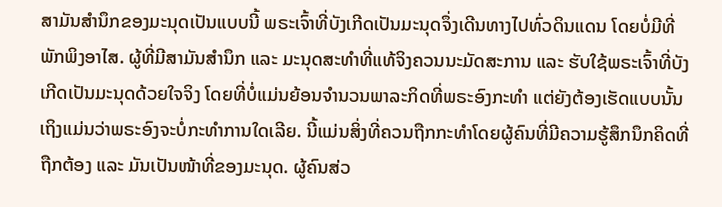ສາມັນສໍານຶກຂອງມະນຸດເປັນແບບນີ້ ພຣະເຈົ້າທີ່ບັງເກີດເປັນມະນຸດຈຶ່ງເດີນທາງໄປທົ່ວດິນແດນ ໂດຍບໍ່ມີທີ່ພັກພິງອາໄສ. ຜູ້ທີ່ມີສາມັນສໍານຶກ ແລະ ມະນຸດສະທໍາທີ່ແທ້ຈິງຄວນນະມັດສະການ ແລະ ຮັບໃຊ້ພຣະເຈົ້າທີ່ບັງເກີດເປັນມະນຸດດ້ວຍໃຈຈິງ ໂດຍທີ່ບໍ່ແມ່ນຍ້ອນຈໍານວນພາລະກິດທີ່ພຣະອົງກະທໍາ ແຕ່ຍັງຕ້ອງເຮັດແບບນັ້ນ ເຖິງແມ່ນວ່າພຣະອົງຈະບໍ່ກະທໍາການໃດເລີຍ. ນີ້ແມ່ນສິ່ງທີ່ຄວນຖືກກະທໍາໂດຍຜູ້ຄົນທີ່ມີຄວາມຮູ້ສຶກນຶກຄິດທີ່ຖືກຕ້ອງ ແລະ ມັນເປັນໜ້າທີ່ຂອງມະນຸດ. ຜູ້ຄົນສ່ວ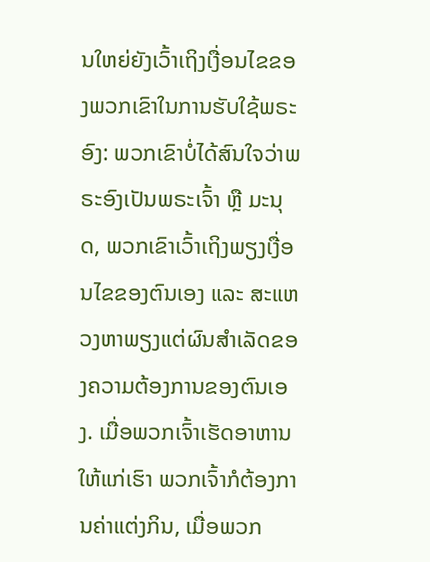ນໃຫຍ່ຍັງເວົ້າເຖິງເງື່ອນໄຂຂອງພວກເຂົາໃນການຮັບໃຊ້ພຣະອົງ: ພວກເຂົາບໍ່ໄດ້ສົນໃຈວ່າພຣະອົງເປັນພຣະເຈົ້າ ຫຼື ມະນຸດ, ພວກເຂົາເວົ້າເຖິງພຽງເງື່ອນໄຂຂອງຕົນເອງ ແລະ ສະແຫວງຫາພຽງແຕ່ຜົນສໍາເລັດຂອງຄວາມຕ້ອງການຂອງຕົນເອງ. ເມື່ອພວກເຈົ້າເຮັດອາຫານໃຫ້ແກ່ເຮົາ ພວກເຈົ້າກໍຕ້ອງການຄ່າແຕ່ງກິນ, ເມື່ອພວກ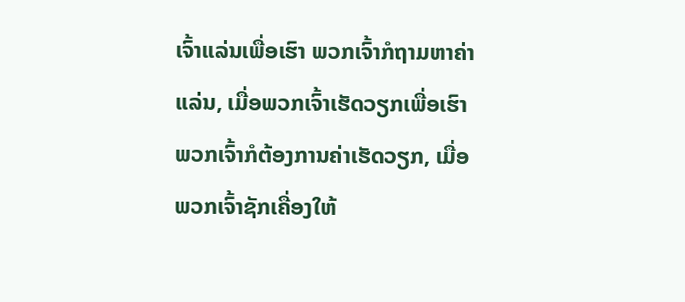ເຈົ້າແລ່ນເພື່ອເຮົາ ພວກເຈົ້າກໍຖາມຫາຄ່າແລ່ນ, ເມື່ອພວກເຈົ້າເຮັດວຽກເພື່ອເຮົາ ພວກເຈົ້າກໍຕ້ອງການຄ່າເຮັດວຽກ, ເມື່ອພວກເຈົ້າຊັກເຄື່ອງໃຫ້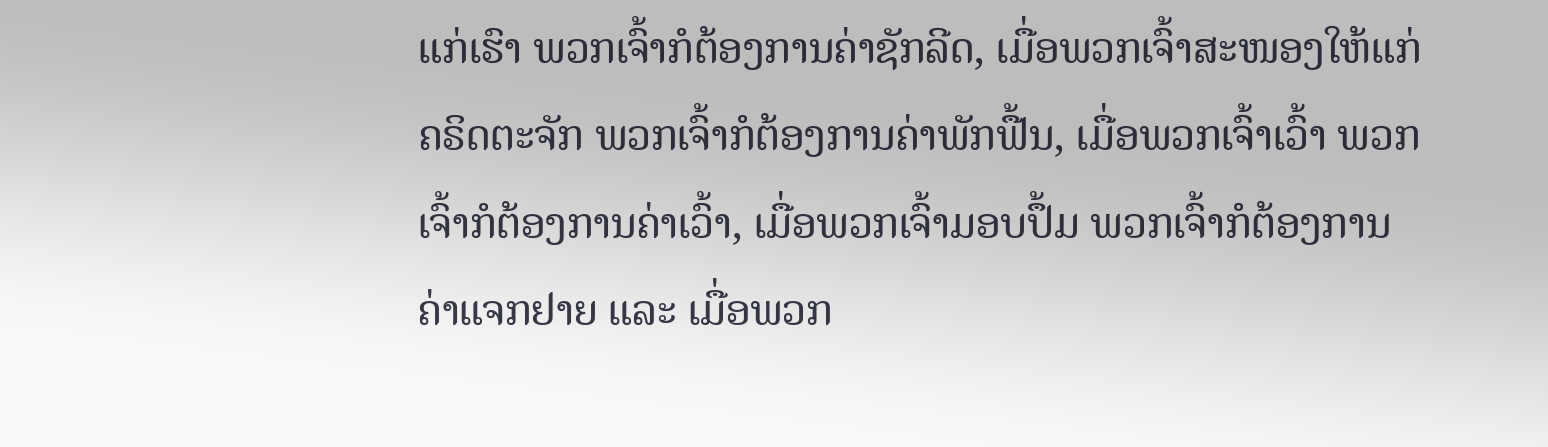ແກ່ເຮົາ ພວກເຈົ້າກໍຕ້ອງການຄ່າຊັກລີດ, ເມື່ອພວກເຈົ້າສະໜອງໃຫ້ແກ່ຄຣິດຕະຈັກ ພວກເຈົ້າກໍຕ້ອງການຄ່າພັກຟື້ນ, ເມື່ອພວກເຈົ້າເວົ້າ ພວກເຈົ້າກໍຕ້ອງການຄ່າເວົ້າ, ເມື່ອພວກເຈົ້າມອບປຶ້ມ ພວກເຈົ້າກໍຕ້ອງການຄ່າແຈກຢາຍ ແລະ ເມື່ອພວກ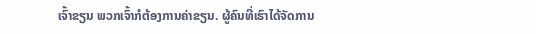ເຈົ້າຂຽນ ພວກເຈົ້າກໍຕ້ອງການຄ່າຂຽນ. ຜູ້ຄົນທີ່ເຮົາໄດ້ຈັດການ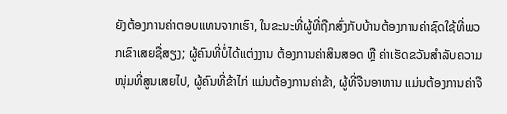ຍັງຕ້ອງການຄ່າຕອບແທນຈາກເຮົາ, ໃນຂະນະທີ່ຜູ້ທີ່ຖືກສົ່ງກັບບ້ານຕ້ອງການຄ່າຊົດໃຊ້ທີ່ພວກເຂົາເສຍຊື່ສຽງ; ຜູ້ຄົນທີ່ບໍ່ໄດ້ແຕ່ງງານ ຕ້ອງການຄ່າສິນສອດ ຫຼື ຄ່າເຮັດຂວັນສໍາລັບຄວາມໜຸ່ມທີ່ສູນເສຍໄປ, ຜູ້ຄົນທີ່ຂ້າໄກ່ ແມ່ນຕ້ອງການຄ່າຂ້າ, ຜູ້ທີ່ຈືນອາຫານ ແມ່ນຕ້ອງການຄ່າຈື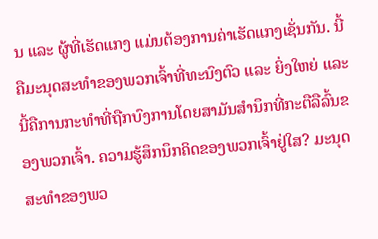ນ ແລະ ຜູ້ທີ່ເຮັດແກງ ແມ່ນຕ້ອງການຄ່າເຮັດແກງເຊັ່ນກັນ. ນີ້ຄືມະນຸດສະທໍາຂອງພວກເຈົ້າທີ່ທະນົງຕົວ ແລະ ຍິ່ງໃຫຍ່ ແລະ ນີ້ຄືການກະທໍາທີ່ຖືກບົງການໂດຍສາມັນສໍານຶກທີ່ກະຕືລືລົ້ນຂອງພວກເຈົ້າ. ຄວາມຮູ້ສຶກນຶກຄິດຂອງພວກເຈົ້າຢູ່ໃສ? ມະນຸດສະທໍາຂອງພວ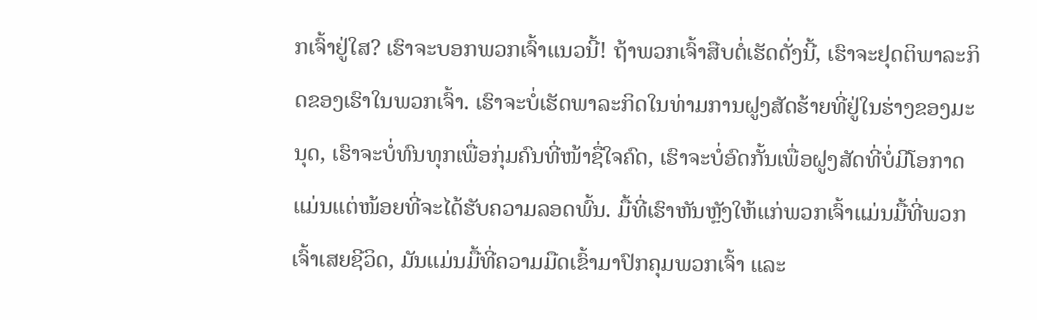ກເຈົ້າຢູ່ໃສ? ເຮົາຈະບອກພວກເຈົ້າແນວນີ້! ຖ້າພວກເຈົ້າສືບຕໍ່ເຮັດດັ່ງນີ້, ເຮົາຈະຢຸດຕິພາລະກິດຂອງເຮົາໃນພວກເຈົ້າ. ເຮົາຈະບໍ່ເຮັດພາລະກິດໃນທ່າມການຝູງສັດຮ້າຍທີ່ຢູ່ໃນຮ່າງຂອງມະນຸດ, ເຮົາຈະບໍ່ທົນທຸກເພື່ອກຸ່ມຄົນທີ່ໜ້າຊື່ໃຈຄົດ, ເຮົາຈະບໍ່ອົດກັ້ນເພື່ອຝູງສັດທີ່ບໍ່ມີໂອກາດແມ່ນແຕ່ໜ້ອຍທີ່ຈະໄດ້ຮັບຄວາມລອດພົ້ນ. ມື້ທີ່ເຮົາຫັນຫຼັງໃຫ້ແກ່ພວກເຈົ້າແມ່ນມື້ທີ່ພວກເຈົ້າເສຍຊີວິດ, ມັນແມ່ນມື້ທີ່ຄວາມມືດເຂົ້າມາປົກຄຸມພວກເຈົ້າ ແລະ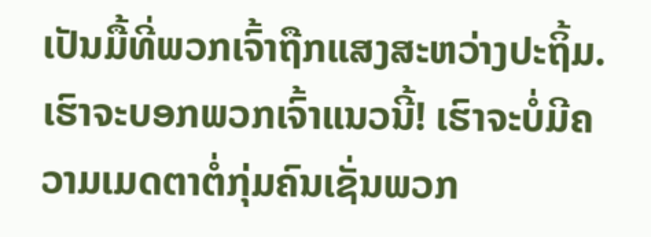ເປັນມື້ທີ່ພວກເຈົ້າຖືກແສງສະຫວ່າງປະຖິ້ມ. ເຮົາຈະບອກພວກເຈົ້າແນວນີ້! ເຮົາຈະບໍ່ມີຄວາມເມດຕາຕໍ່ກຸ່ມຄົນເຊັ່ນພວກ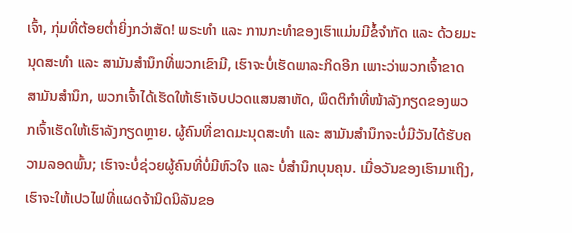ເຈົ້າ, ກຸ່ມທີ່ຕ້ອຍຕໍ່າຍິ່ງກວ່າສັດ! ພຣະທໍາ ແລະ ການກະທໍາຂອງເຮົາແມ່ນມີຂໍ້ຈໍາກັດ ແລະ ດ້ວຍມະນຸດສະທໍາ ແລະ ສາມັນສໍານຶກທີ່ພວກເຂົາມີ, ເຮົາຈະບໍ່ເຮັດພາລະກິດອີກ ເພາະວ່າພວກເຈົ້າຂາດສາມັນສໍານຶກ, ພວກເຈົ້າໄດ້ເຮັດໃຫ້ເຮົາເຈັບປວດແສນສາຫັດ, ພຶດຕິກໍາທີ່ໜ້າລັງກຽດຂອງພວກເຈົ້າເຮັດໃຫ້ເຮົາລັງກຽດຫຼາຍ. ຜູ້ຄົນທີ່ຂາດມະນຸດສະທໍາ ແລະ ສາມັນສໍານຶກຈະບໍ່ມີວັນໄດ້ຮັບຄວາມລອດພົ້ນ; ເຮົາຈະບໍ່ຊ່ວຍຜູ້ຄົນທີ່ບໍ່ມີຫົວໃຈ ແລະ ບໍ່ສໍານຶກບຸນຄຸນ. ເມື່ອວັນຂອງເຮົາມາເຖິງ, ເຮົາຈະໃຫ້ເປວໄຟທີ່ແຜດຈ້ານິດນິລັນຂອ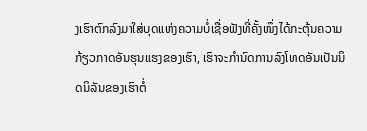ງເຮົາຕົກລົງມາໃສ່ບຸດແຫ່ງຄວາມບໍ່ເຊື່ອຟັງທີ່ຄັ້ງໜຶ່ງໄດ້ກະຕຸ້ນຄວາມກ້ຽວກາດອັນຮຸນແຮງຂອງເຮົາ, ເຮົາຈະກໍານົດການລົງໂທດອັນເປັນນິດນິລັນຂອງເຮົາຕໍ່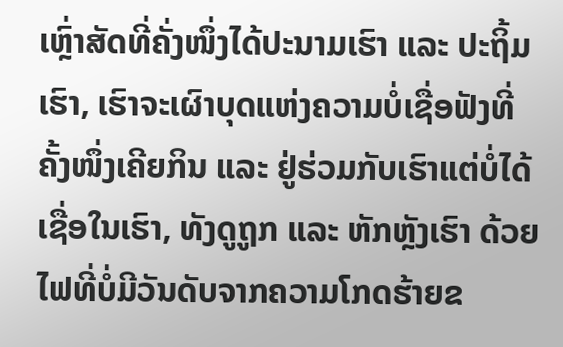ເຫຼົ່າສັດທີ່ຄັ່ງໜຶ່ງໄດ້ປະນາມເຮົາ ແລະ ປະຖິ້ມເຮົາ, ເຮົາຈະເຜົາບຸດແຫ່ງຄວາມບໍ່ເຊື່ອຟັງທີ່ຄັ້ງໜຶ່ງເຄີຍກິນ ແລະ ຢູ່ຮ່ວມກັບເຮົາແຕ່ບໍ່ໄດ້ເຊື່ອໃນເຮົາ, ທັງດູຖູກ ແລະ ຫັກຫຼັງເຮົາ ດ້ວຍໄຟທີ່ບໍ່ມີວັນດັບຈາກຄວາມໂກດຮ້າຍຂ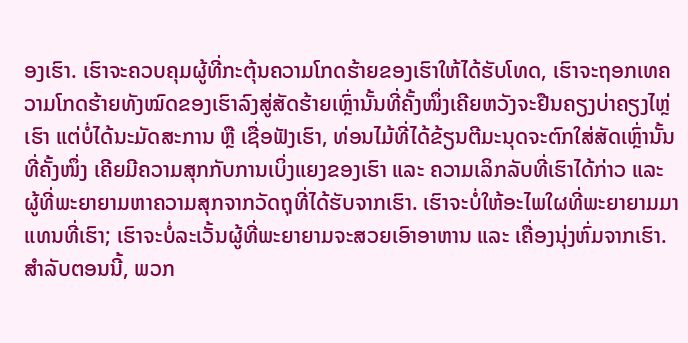ອງເຮົາ. ເຮົາຈະຄວບຄຸມຜູ້ທີ່ກະຕຸ້ນຄວາມໂກດຮ້າຍຂອງເຮົາໃຫ້ໄດ້ຮັບໂທດ, ເຮົາຈະຖອກເທຄວາມໂກດຮ້າຍທັງໝົດຂອງເຮົາລົງສູ່ສັດຮ້າຍເຫຼົ່ານັ້ນທີ່ຄັ້ງໜຶ່ງເຄີຍຫວັງຈະຢືນຄຽງບ່າຄຽງໄຫຼ່ເຮົາ ແຕ່ບໍ່ໄດ້ນະມັດສະການ ຫຼື ເຊື່ອຟັງເຮົາ, ທ່ອນໄມ້ທີ່ໄດ້ຂ້ຽນຕີມະນຸດຈະຕົກໃສ່ສັດເຫຼົ່ານັ້ນ ທີ່ຄັ້ງໜຶ່ງ ເຄີຍມີຄວາມສຸກກັບການເບິ່ງແຍງຂອງເຮົາ ແລະ ຄວາມເລິກລັບທີ່ເຮົາໄດ້ກ່າວ ແລະ ຜູ້ທີ່ພະຍາຍາມຫາຄວາມສຸກຈາກວັດຖຸທີ່ໄດ້ຮັບຈາກເຮົາ. ເຮົາຈະບໍ່ໃຫ້ອະໄພໃຜທີ່ພະຍາຍາມມາແທນທີ່ເຮົາ; ເຮົາຈະບໍ່ລະເວັ້ນຜູ້ທີ່ພະຍາຍາມຈະສວຍເອົາອາຫານ ແລະ ເຄື່ອງນຸ່ງຫົ່ມຈາກເຮົາ. ສໍາລັບຕອນນີ້, ພວກ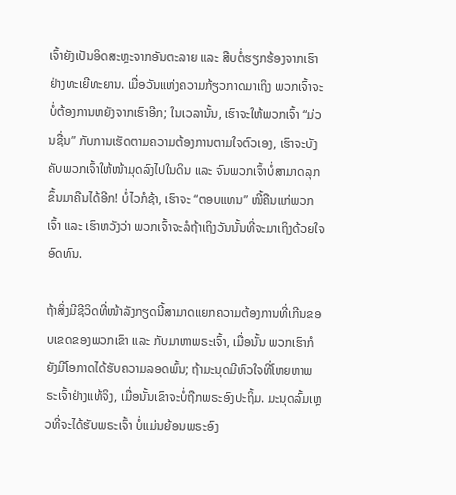ເຈົ້າຍັງເປັນອິດສະຫຼະຈາກອັນຕະລາຍ ແລະ ສືບຕໍ່ຮຽກຮ້ອງຈາກເຮົາຢ່າງທະເຍີທະຍານ. ເມື່ອວັນແຫ່ງຄວາມກ້ຽວກາດມາເຖິງ ພວກເຈົ້າຈະບໍ່ຕ້ອງການຫຍັງຈາກເຮົາອີກ; ໃນເວລານັ້ນ, ເຮົາຈະໃຫ້ພວກເຈົ້າ “ມ່ວນຊື່ນ” ກັບການເຮັດຕາມຄວາມຕ້ອງການຕາມໃຈຕົວເອງ, ເຮົາຈະບັງຄັບພວກເຈົ້າໃຫ້ໜ້າມຸດລົງໄປໃນດິນ ແລະ ຈົນພວກເຈົ້າບໍ່ສາມາດລຸກຂຶ້ນມາຄືນໄດ້ອີກ! ບໍ່ໄວກໍຊ້າ, ເຮົາຈະ “ຕອບແທນ” ໜີ້ຄືນແກ່ພວກເຈົ້າ ແລະ ເຮົາຫວັງວ່າ ພວກເຈົ້າຈະລໍຖ້າເຖິງວັນນັ້ນທີ່ຈະມາເຖິງດ້ວຍໃຈອົດທົນ.

ຖ້າສິ່ງມີຊີວິດທີ່ໜ້າລັງກຽດນີ້ສາມາດແຍກຄວາມຕ້ອງການທີ່ເກີນຂອບເຂດຂອງພວກເຂົາ ແລະ ກັບມາຫາພຣະເຈົ້າ, ເມື່ອນັ້ນ ພວກເຮົາກໍຍັງມີໂອກາດໄດ້ຮັບຄວາມລອດພົ້ນ; ຖ້າມະນຸດມີຫົວໃຈທີ່ໂຫຍຫາພຣະເຈົ້າຢ່າງແທ້ຈິງ, ເມື່ອນັ້ນເຂົາຈະບໍ່ຖືກພຣະອົງປະຖິ້ມ. ມະນຸດລົ້ມເຫຼວທີ່ຈະໄດ້ຮັບພຣະເຈົ້າ ບໍ່ແມ່ນຍ້ອນພຣະອົງ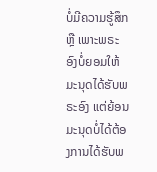ບໍ່ມີຄວາມຮູ້ສຶກ ຫຼື ເພາະພຣະອົງບໍ່ຍອມໃຫ້ມະນຸດໄດ້ຮັບພຣະອົງ ແຕ່ຍ້ອນມະນຸດບໍ່ໄດ້ຕ້ອງການໄດ້ຮັບພ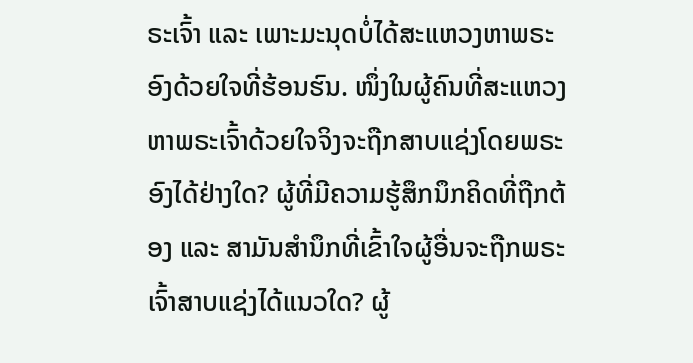ຣະເຈົ້າ ແລະ ເພາະມະນຸດບໍ່ໄດ້ສະແຫວງຫາພຣະອົງດ້ວຍໃຈທີ່ຮ້ອນຮົນ. ໜຶ່ງໃນຜູ້ຄົນທີ່ສະແຫວງຫາພຣະເຈົ້າດ້ວຍໃຈຈິງຈະຖືກສາບແຊ່ງໂດຍພຣະອົງໄດ້ຢ່າງໃດ? ຜູ້ທີ່ມີຄວາມຮູ້ສຶກນຶກຄິດທີ່ຖືກຕ້ອງ ແລະ ສາມັນສໍານຶກທີ່ເຂົ້າໃຈຜູ້ອື່ນຈະຖືກພຣະເຈົ້າສາບແຊ່ງໄດ້ແນວໃດ? ຜູ້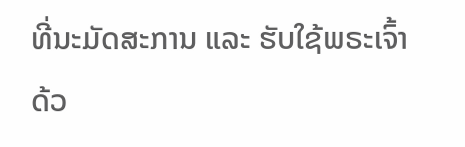ທີ່ນະມັດສະການ ແລະ ຮັບໃຊ້ພຣະເຈົ້າດ້ວ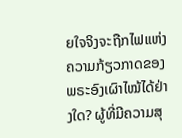ຍໃຈຈິງຈະຖືກໄຟແຫ່ງຄວາມກ້ຽວກາດຂອງພຣະອົງເຜົາໄໝ້ໄດ້ຢ່າງໃດ? ຜູ້ທີ່ມີຄວາມສຸ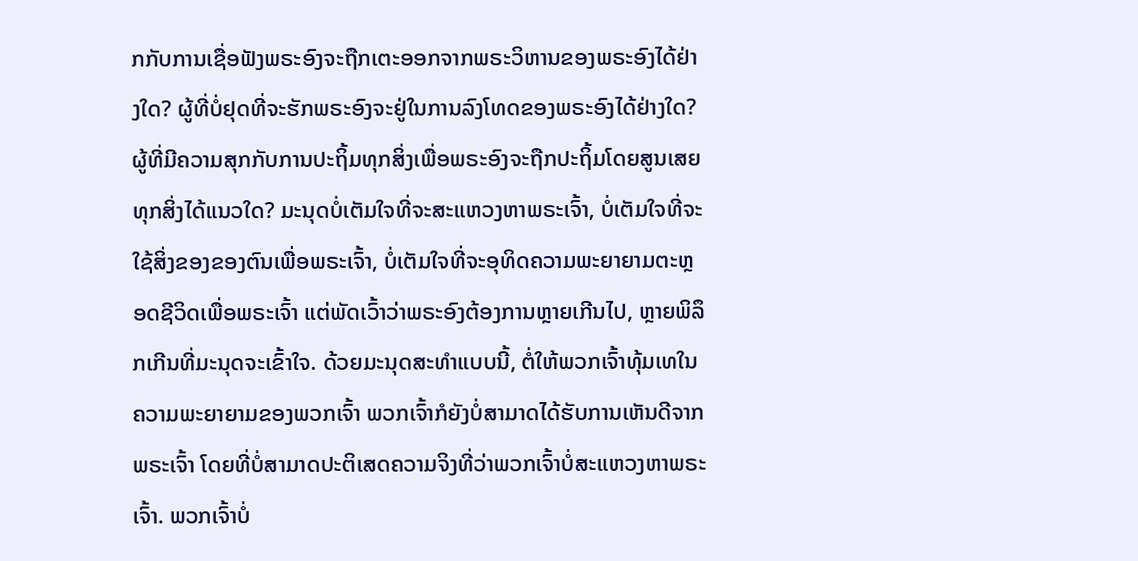ກກັບການເຊື່ອຟັງພຣະອົງຈະຖືກເຕະອອກຈາກພຣະວິຫານຂອງພຣະອົງໄດ້ຢ່າງໃດ? ຜູ້ທີ່ບໍ່ຢຸດທີ່ຈະຮັກພຣະອົງຈະຢູ່ໃນການລົງໂທດຂອງພຣະອົງໄດ້ຢ່າງໃດ? ຜູ້ທີ່ມີຄວາມສຸກກັບການປະຖິ້ມທຸກສິ່ງເພື່ອພຣະອົງຈະຖືກປະຖິ້ມໂດຍສູນເສຍທຸກສິ່ງໄດ້ແນວໃດ? ມະນຸດບໍ່ເຕັມໃຈທີ່ຈະສະແຫວງຫາພຣະເຈົ້າ, ບໍ່ເຕັມໃຈທີ່ຈະໃຊ້ສິ່ງຂອງຂອງຕົນເພື່ອພຣະເຈົ້າ, ບໍ່ເຕັມໃຈທີ່ຈະອຸທິດຄວາມພະຍາຍາມຕະຫຼອດຊີວິດເພື່ອພຣະເຈົ້າ ແຕ່ພັດເວົ້າວ່າພຣະອົງຕ້ອງການຫຼາຍເກີນໄປ, ຫຼາຍພິລຶກເກີນທີ່ມະນຸດຈະເຂົ້າໃຈ. ດ້ວຍມະນຸດສະທໍາແບບນີ້, ຕໍ່ໃຫ້ພວກເຈົ້າທຸ້ມເທໃນຄວາມພະຍາຍາມຂອງພວກເຈົ້າ ພວກເຈົ້າກໍຍັງບໍ່ສາມາດໄດ້ຮັບການເຫັນດີຈາກພຣະເຈົ້າ ໂດຍທີ່ບໍ່ສາມາດປະຕິເສດຄວາມຈິງທີ່ວ່າພວກເຈົ້າບໍ່ສະແຫວງຫາພຣະເຈົ້າ. ພວກເຈົ້າບໍ່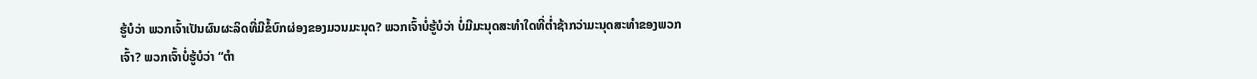ຮູ້ບໍວ່າ ພວກເຈົ້າເປັນຜົນຜະລິດທີ່ມີຂໍ້ບົກຜ່ອງຂອງມວນມະນຸດ? ພວກເຈົ້າບໍ່ຮູ້ບໍວ່າ ບໍ່ມີມະນຸດສະທໍາໃດທີ່ຕໍ່າຊ້າກວ່າມະນຸດສະທໍາຂອງພວກເຈົ້າ? ພວກເຈົ້າບໍ່ຮູ້ບໍວ່າ “ຕໍາ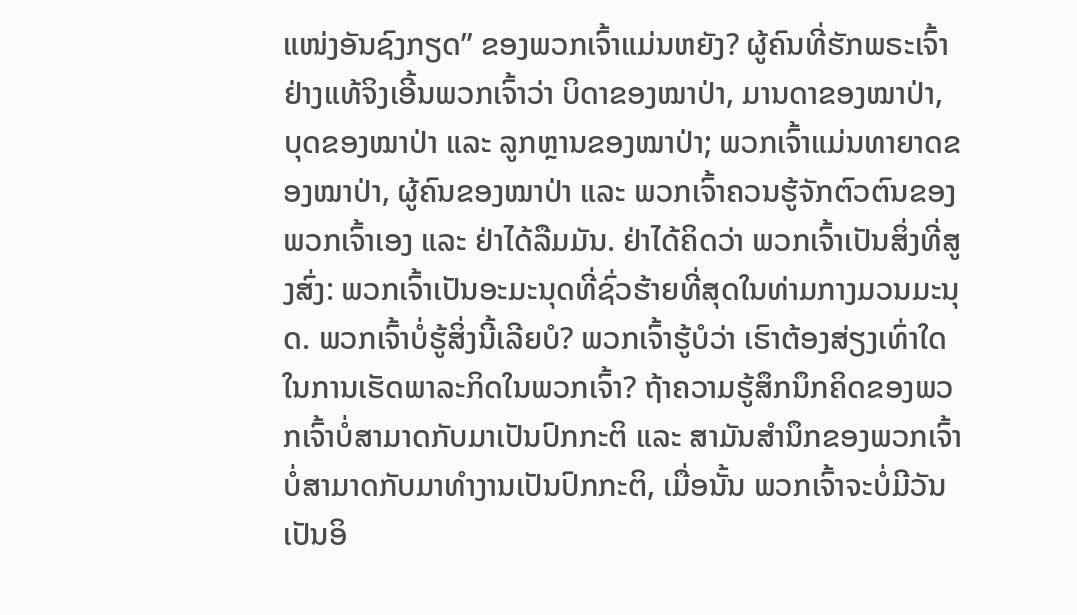ແໜ່ງອັນຊົງກຽດ” ຂອງພວກເຈົ້າແມ່ນຫຍັງ? ຜູ້ຄົນທີ່ຮັກພຣະເຈົ້າຢ່າງແທ້ຈິງເອີ້ນພວກເຈົ້າວ່າ ບິດາຂອງໝາປ່າ, ມານດາຂອງໝາປ່າ, ບຸດຂອງໝາປ່າ ແລະ ລູກຫຼານຂອງໝາປ່າ; ພວກເຈົ້າແມ່ນທາຍາດຂອງໝາປ່າ, ຜູ້ຄົນຂອງໝາປ່າ ແລະ ພວກເຈົ້າຄວນຮູ້ຈັກຕົວຕົນຂອງພວກເຈົ້າເອງ ແລະ ຢ່າໄດ້ລືມມັນ. ຢ່າໄດ້ຄິດວ່າ ພວກເຈົ້າເປັນສິ່ງທີ່ສູງສົ່ງ: ພວກເຈົ້າເປັນອະມະນຸດທີ່ຊົ່ວຮ້າຍທີ່ສຸດໃນທ່າມກາງມວນມະນຸດ. ພວກເຈົ້າບໍ່ຮູ້ສິ່ງນີ້ເລີຍບໍ? ພວກເຈົ້າຮູ້ບໍວ່າ ເຮົາຕ້ອງສ່ຽງເທົ່າໃດໃນການເຮັດພາລະກິດໃນພວກເຈົ້າ? ຖ້າຄວາມຮູ້ສຶກນຶກຄິດຂອງພວກເຈົ້າບໍ່ສາມາດກັບມາເປັນປົກກະຕິ ແລະ ສາມັນສໍານຶກຂອງພວກເຈົ້າບໍ່ສາມາດກັບມາທໍາງານເປັນປົກກະຕິ, ເມື່ອນັ້ນ ພວກເຈົ້າຈະບໍ່ມີວັນເປັນອິ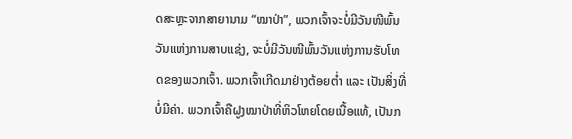ດສະຫຼະຈາກສາຍານາມ “ໝາປ່າ”, ພວກເຈົ້າຈະບໍ່ມີວັນໜີພົ້ນວັນແຫ່ງການສາບແຊ່ງ, ຈະບໍ່ມີວັນໜີພົ້ນວັນແຫ່ງການຮັບໂທດຂອງພວກເຈົ້າ. ພວກເຈົ້າເກີດມາຢ່າງຕ້ອຍຕໍ່າ ແລະ ເປັນສິ່ງທີ່ບໍ່ມີຄ່າ. ພວກເຈົ້າຄືຝູງໝາປ່າທີ່ຫິວໂຫຍໂດຍເນື້ອແທ້, ເປັນກ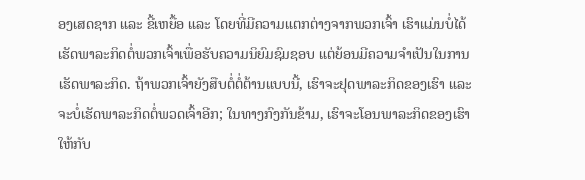ອງເສດຊາກ ແລະ ຂີ້ເຫຍື້ອ ແລະ ໂດຍທີ່ມີຄວາມແຕກຕ່າງຈາກພວກເຈົ້າ ເຮົາແມ່ນບໍ່ໄດ້ເຮັດພາລະກິດຕໍ່ພວກເຈົ້າເພື່ອຮັບຄວາມນິຍົມຊົມຊອບ ແຕ່ຍ້ອນມີຄວາມຈໍາເປັນໃນການເຮັດພາລະກິດ. ຖ້າພວກເຈົ້າຍັງສືບຕໍ່ຕໍ່ຕ້ານແບບນີ້, ເຮົາຈະຢຸດພາລະກິດຂອງເຮົາ ແລະ ຈະບໍ່ເຮັດພາລະກິດຕໍ່ພວດເຈົ້າອີກ; ໃນທາງກົງກັນຂ້າມ, ເຮົາຈະໂອນພາລະກິດຂອງເຮົາໃຫ້ກັບ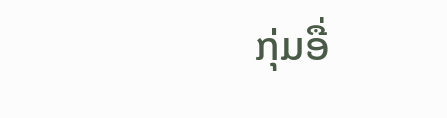ກຸ່ມອື່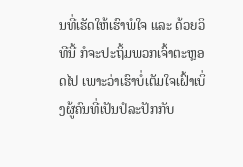ນທີ່ເຮັດໃຫ້ເຮົາພໍໃຈ ແລະ ດ້ວຍວິທີນີ້ ກໍຈະປະຖິ້ມພວກເຈົ້າຕະຫຼອດໄປ ເພາະວ່າເຮົາບໍ່ເຕັມໃຈເຝົ້າເບິ່ງຜູ້ຄົນທີ່ເປັນປໍລະປັກກັບ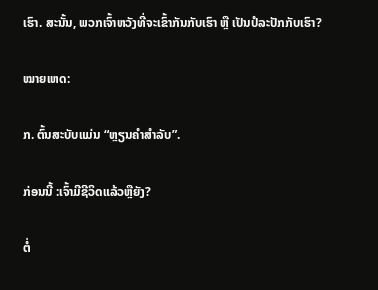ເຮົາ. ສະນັ້ນ, ພວກເຈົ້າຫວັງທີ່ຈະເຂົ້າກັນກັບເຮົາ ຫຼື ເປັນປໍລະປັກກັບເຮົາ?

ໝາຍເຫດ:

ກ. ຕົ້ນສະບັບແມ່ນ “ຫຼຽນຄໍາສໍາລັບ”.

ກ່ອນນີ້ :ເຈົ້າມີຊີວິດແລ້ວຫຼືຍັງ?

ຕໍ່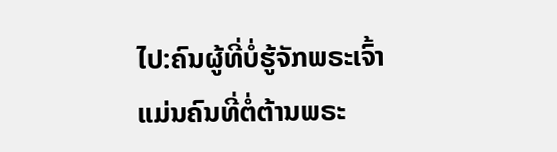ໄປ:ຄົນຜູ້ທີ່ບໍ່ຮູ້ຈັກພຣະເຈົ້າ ແມ່ນຄົນທີ່ຕໍ່ຕ້ານພຣະ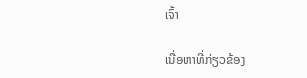ເຈົ້າ

ເນື່ອຫາທີ່ກ່ຽວຂ້ອງ